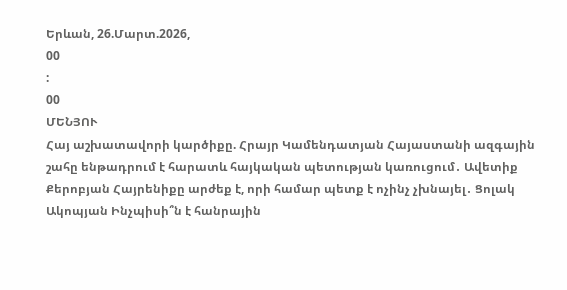Երևան, 26.Մարտ.2026,
00
:
00
ՄԵՆՅՈՒ
Հայ աշխատավորի կարծիքը. Հրայր Կամենդատյան Հայաստանի ազգային շահը ենթադրում է հարատև հայկական պետության կառուցում․ Ավետիք Քերոբյան Հայրենիքը արժեք է, որի համար պետք է ոչինչ չխնայել․ Ցոլակ Ակոպյան Ինչպիսի՞ն է հանրային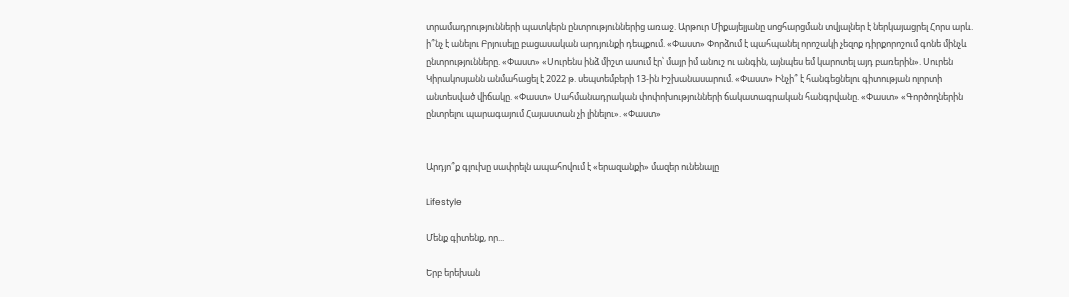տրամադրությունների պատկերն ընտրություններից առաջ. Արթուր Միքայելյանը սոցհարցման տվյալներ է ներկայացրել Հորս արև. ի՞նչ է անելու Բրյուսելը բացասական արդյունքի դեպքում. «Փաստ» Փորձում է պահպանել որոշակի չեզոք դիրքորոշում գոնե մինչև ընտրությունները. «Փաստ» «Սուրենս ինձ միշտ ասում էր՝ մայր իմ անուշ ու անգին, այնպես եմ կարոտել այդ բառերին». Սուրեն Կիրակոսյանն անմահացել է 2022 թ. սեպտեմբերի 13-ին Իշխանասարում. «Փաստ» Ինչի՞ է հանգեցնելու գիտության ոլորտի անտեսված վիճակը. «Փաստ» Սահմանադրական փոփոխությունների ճակատագրական հանգրվանը. «Փաստ» «Գործողներին ընտրելու պարագայում Հայաստան չի լինելու». «Փաստ»


Արդյո՞ք գլուխը սափրելն ապահովում է «երազանքի» մազեր ունենալը

Lifestyle

Մենք գիտենք, որ...

Երբ երեխան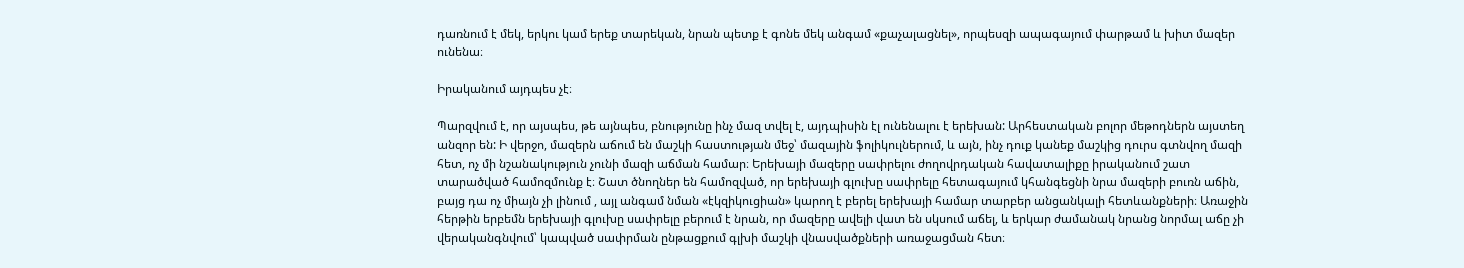դառնում է մեկ, երկու կամ երեք տարեկան, նրան պետք է գոնե մեկ անգամ «քաչալացնել», որպեսզի ապագայում փարթամ և խիտ մազեր ունենա։

Իրականում այդպես չէ։

Պարզվում է, որ այսպես, թե այնպես, բնությունը ինչ մազ տվել է, այդպիսին էլ ունենալու է երեխան: Արհեստական բոլոր մեթոդներն այստեղ անզոր են: Ի վերջո, մազերն աճում են մաշկի հաստության մեջ՝ մազային ֆոլիկուլներում, և այն, ինչ դուք կանեք մաշկից դուրս գտնվող մազի հետ, ոչ մի նշանակություն չունի մազի աճման համար։ Երեխայի մազերը սափրելու ժողովրդական հավատալիքը իրականում շատ տարածված համոզմունք է։ Շատ ծնողներ են համոզված, որ երեխայի գլուխը սափրելը հետագայում կհանգեցնի նրա մազերի բուռն աճին, բայց դա ոչ միայն չի լինում , այլ անգամ նման «էկզիկուցիան» կարող է բերել երեխայի համար տարբեր անցանկալի հետևանքների։ Առաջին հերթին երբեմն երեխայի գլուխը սափրելը բերում է նրան, որ մազերը ավելի վատ են սկսում աճել, և երկար ժամանակ նրանց նորմալ աճը չի վերականգնվում՝ կապված սափրման ընթացքում գլխի մաշկի վնասվածքների առաջացման հետ։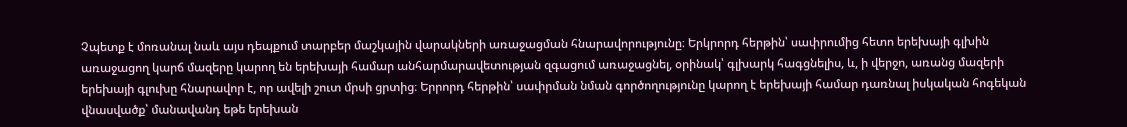Չպետք է մոռանալ նաև այս դեպքում տարբեր մաշկային վարակների առաջացման հնարավորությունը։ Երկրորդ հերթին՝ սափրումից հետո երեխայի գլխին առաջացող կարճ մազերը կարող են երեխայի համար անհարմարավետության զգացում առաջացնել, օրինակ՝ գլխարկ հագցնելիս, և, ի վերջո, առանց մազերի երեխայի գլուխը հնարավոր է, որ ավելի շուտ մրսի ցրտից։ Երրորդ հերթին՝ սափրման նման գործողությունը կարող է երեխայի համար դառնալ իսկական հոգեկան վնասվածք՝ մանավանդ եթե երեխան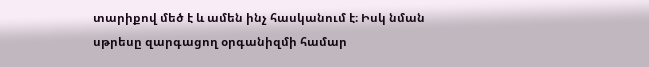տարիքով մեծ է և ամեն ինչ հասկանում է։ Իսկ նման սթրեսը զարգացող օրգանիզմի համար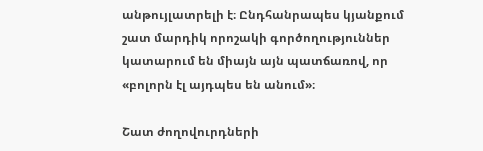անթույլատրելի է։ Ընդհանրապես կյանքում շատ մարդիկ որոշակի գործողություններ կատարում են միայն այն պատճառով, որ «բոլորն էլ այդպես են անում»։

Շատ ժողովուրդների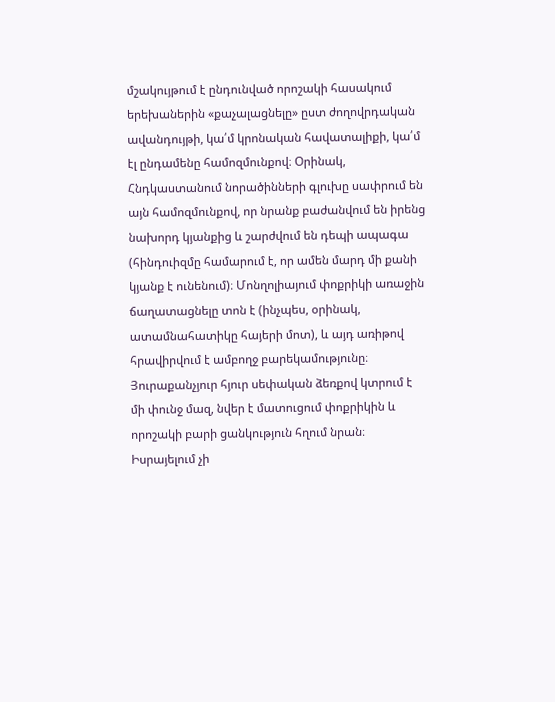մշակույթում է ընդունված որոշակի հասակում երեխաներին «քաչալացնելը» ըստ ժողովրդական ավանդույթի, կա՛մ կրոնական հավատալիքի, կա՛մ էլ ընդամենը համոզմունքով։ Օրինակ, Հնդկաստանում նորածինների գլուխը սափրում են այն համոզմունքով, որ նրանք բաժանվում են իրենց նախորդ կյանքից և շարժվում են դեպի ապագա (հինդուիզմը համարում է, որ ամեն մարդ մի քանի կյանք է ունենում)։ Մոնղոլիայում փոքրիկի առաջին ճաղատացնելը տոն է (ինչպես, օրինակ, ատամնահատիկը հայերի մոտ), և այդ առիթով հրավիրվում է ամբողջ բարեկամությունը։ Յուրաքանչյուր հյուր սեփական ձեռքով կտրում է մի փունջ մազ, նվեր է մատուցում փոքրիկին և որոշակի բարի ցանկություն հղում նրան։ Իսրայելում չի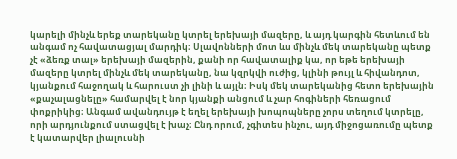կարելի մինչև երեք տարեկանը կտրել երեխայի մազերը, և այդ կարգին հետևում են անգամ ոչ հավատացյալ մարդիկ։ Սլավոնների մոտ ևս մինչև մեկ տարեկանը պետք չէ «ձեռք տալ» երեխայի մազերին, քանի որ հավատալիք կա, որ եթե երեխայի մազերը կտրել մինչև մեկ տարեկանը, նա կզրկվի ուժից, կլինի թույլ և հիվանդոտ, կյանքում հաջողակ և հարուստ չի լինի և այլն։ Իսկ մեկ տարեկանից հետո երեխային «քաչալացնելը» համարվել է նոր կյանքի անցում և չար հոգիների հեռացում փոքրիկից։ Անգամ ավանդույթ է եղել երեխայի խոպոպները չորս տեղում կտրելը, որի արդյունքում ստացվել է խաչ։ Ընդ որում, չգիտես ինչու, այդ միջոցառումը պետք է կատարվեր լիալուսնի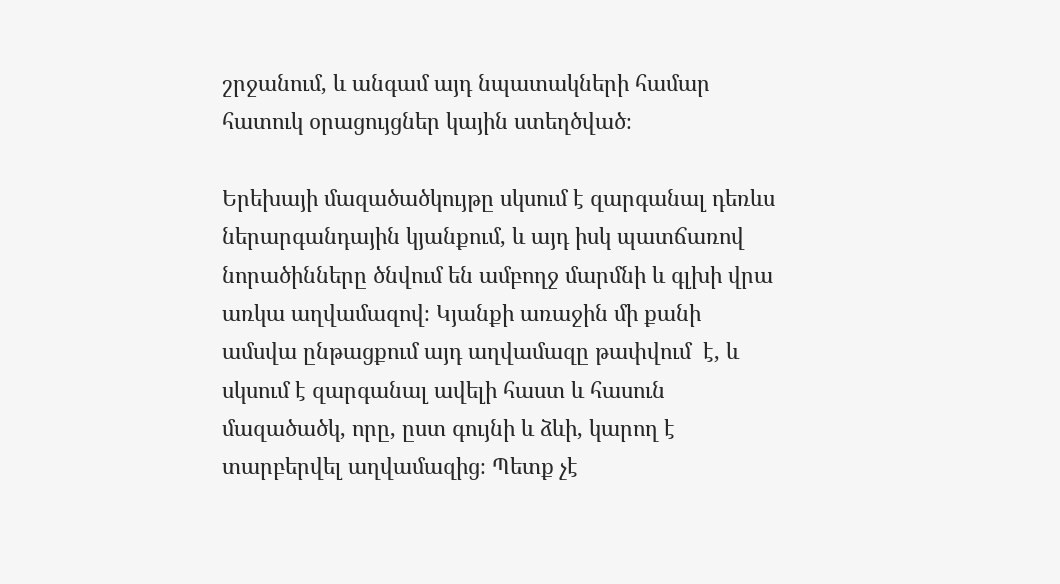շրջանում, և անգամ այդ նպատակների համար հատուկ օրացույցներ կային ստեղծված։

Երեխայի մազածածկույթը սկսում է զարգանալ դեռևս ներարգանդային կյանքում, և այդ իսկ պատճառով նորածինները ծնվում են ամբողջ մարմնի և գլխի վրա առկա աղվամազով։ Կյանքի առաջին մի քանի ամսվա ընթացքում այդ աղվամազը թափվում  է, և սկսում է զարգանալ ավելի հաստ և հասուն մազածածկ, որը, ըստ գույնի և ձևի, կարող է տարբերվել աղվամազից։ Պետք չէ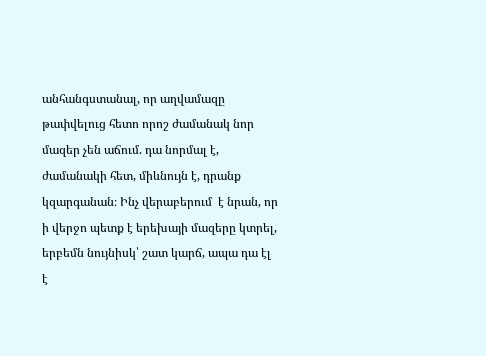անհանգստանալ, որ աղվամազը թափվելուց հետո որոշ ժամանակ նոր մազեր չեն աճում. դա նորմալ է, ժամանակի հետ, միևնույն է, դրանք կզարգանան։ Ինչ վերաբերում  է նրան, որ ի վերջո պետք է երեխայի մազերը կտրել, երբեմն նույնիսկ՝ շատ կարճ, ապա դա էլ է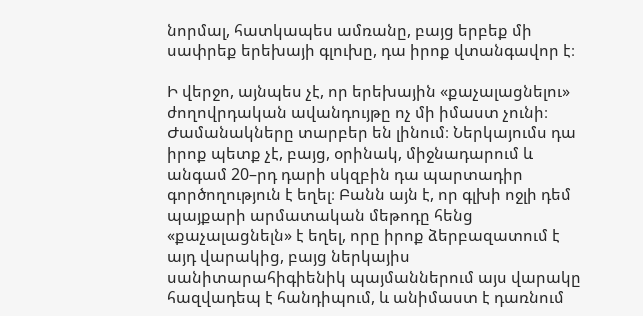նորմալ, հատկապես ամռանը, բայց երբեք մի սափրեք երեխայի գլուխը, դա իրոք վտանգավոր է։

Ի վերջո, այնպես չէ, որ երեխային «քաչալացնելու» ժողովրդական ավանդույթը ոչ մի իմաստ չունի։ Ժամանակները տարբեր են լինում։ Ներկայումս դա իրոք պետք չէ, բայց, օրինակ, միջնադարում և անգամ 20–րդ դարի սկզբին դա պարտադիր գործողություն է եղել։ Բանն այն է, որ գլխի ոջլի դեմ պայքարի արմատական մեթոդը հենց «քաչալացնելն» է եղել, որը իրոք ձերբազատում է այդ վարակից, բայց ներկայիս սանիտարահիգիենիկ պայմաններում այս վարակը հազվադեպ է հանդիպում, և անիմաստ է դառնում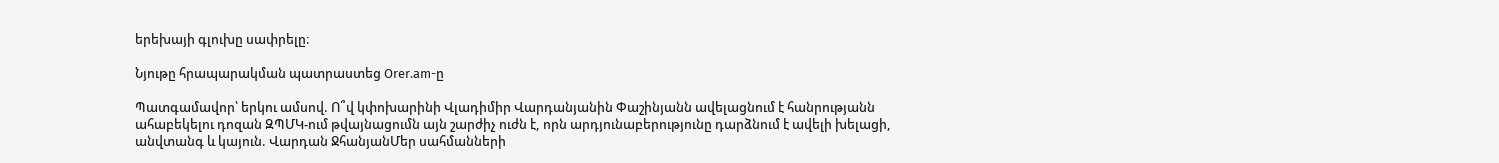երեխայի գլուխը սափրելը։

Նյութը հրապարակման պատրաստեց Orer.am-ը

Պատգամավոր՝ երկու ամսով. Ո՞վ կփոխարինի Վլադիմիր Վարդանյանին Փաշինյանն ավելացնում է հանրությանն ահաբեկելու դոզան ԶՊՄԿ-ում թվայնացումն այն շարժիչ ուժն է, որն արդյունաբերությունը դարձնում է ավելի խելացի, անվտանգ և կայուն. Վարդան ՋհանյանՄեր սահմանների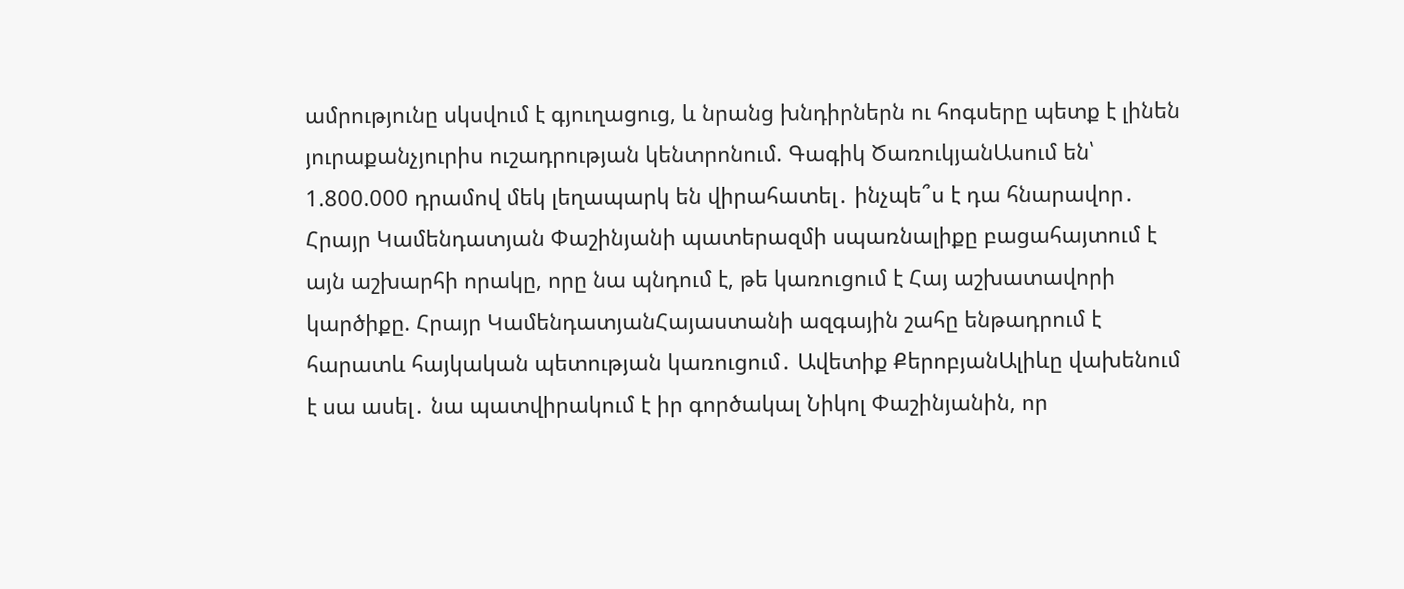ամրությունը սկսվում է գյուղացուց, և նրանց խնդիրներն ու հոգսերը պետք է լինեն յուրաքանչյուրիս ուշադրության կենտրոնում. Գագիկ ԾառուկյանԱսում են՝ 1.800.000 դրամով մեկ լեղապարկ են վիրահատել․ ինչպե՞ս է դա հնարավոր․ Հրայր Կամենդատյան Փաշինյանի պատերազմի սպառնալիքը բացահայտում է այն աշխարհի որակը, որը նա պնդում է, թե կառուցում է Հայ աշխատավորի կարծիքը. Հրայր ԿամենդատյանՀայաստանի ազգային շահը ենթադրում է հարատև հայկական պետության կառուցում․ Ավետիք ՔերոբյանԱլիևը վախենում է սա ասել․ նա պատվիրակում է իր գործակալ Նիկոլ Փաշինյանին, որ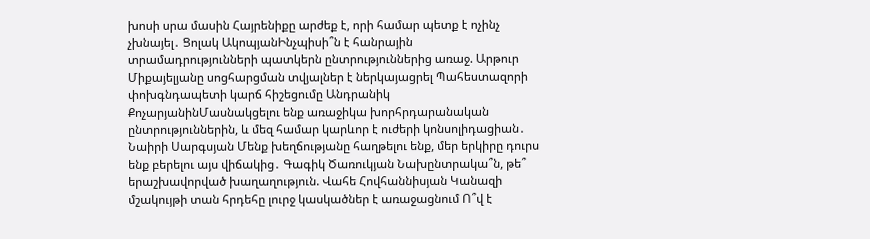խոսի սրա մասին Հայրենիքը արժեք է, որի համար պետք է ոչինչ չխնայել․ Ցոլակ ԱկոպյանԻնչպիսի՞ն է հանրային տրամադրությունների պատկերն ընտրություններից առաջ. Արթուր Միքայելյանը սոցհարցման տվյալներ է ներկայացրել Պահեստազորի փոխգնդապետի կարճ հիշեցումը Անդրանիկ ՔոչարյանինՄասնակցելու ենք առաջիկա խորհրդարանական ընտրություններին, և մեզ համար կարևոր է ուժերի կոնսոլիդացիան․ Նաիրի Սարգսյան Մենք խեղճությանը հաղթելու ենք, մեր երկիրը դուրս ենք բերելու այս վիճակից․ Գագիկ Ծառուկյան Նախընտրակա՞ն, թե՞ երաշխավորված խաղաղություն. Վահե Հովհաննիսյան Կանազի մշակույթի տան հրդեհը լուրջ կասկածներ է առաջացնում Ո՞վ է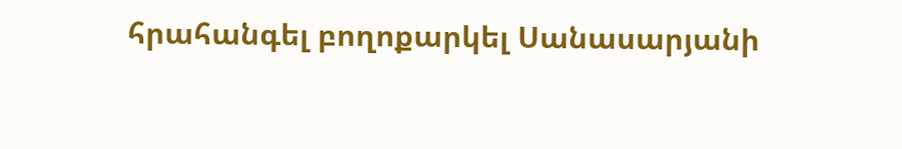հրահանգել բողոքարկել Սանասարյանի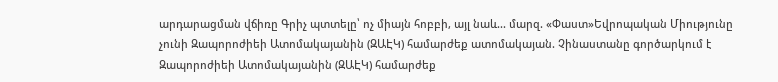արդարացման վճիռը Գրիչ պտտելը՝ ոչ միայն հոբբի, այլ նաև... մարզ. «Փաստ»Եվրոպական Միությունը չունի Զապորոժիեի Ատոմակայանին (ԶԱԷԿ) համարժեք ատոմակայան. Չինաստանը գործարկում է Զապորոժիեի Ատոմակայանին (ԶԱԷԿ) համարժեք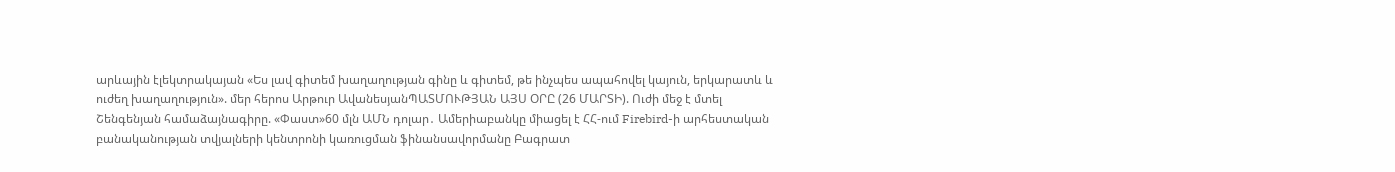արևային էլեկտրակայան «Ես լավ գիտեմ խաղաղության գինը և գիտեմ, թե ինչպես ապահովել կայուն, երկարատև և ուժեղ խաղաղություն». մեր հերոս Արթուր ԱվանեսյանՊԱՏՄՈՒԹՅԱՆ ԱՅՍ ՕՐԸ (26 ՄԱՐՏԻ). Ուժի մեջ է մտել Շենգենյան համաձայնագիրը. «Փաստ»60 մլն ԱՄՆ դոլար․ Ամերիաբանկը միացել է ՀՀ-ում Firebird-ի արհեստական բանականության տվյալների կենտրոնի կառուցման ֆինանսավորմանը Բագրատ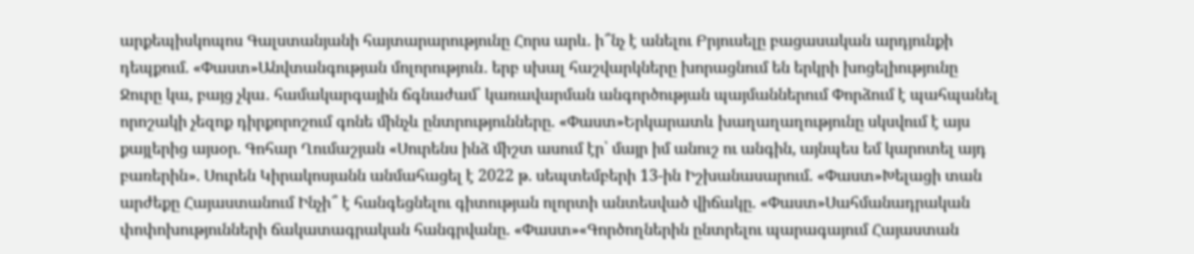արքեպիսկոպոս Գալստանյանի հայտարարությունը Հորս արև. ի՞նչ է անելու Բրյուսելը բացասական արդյունքի դեպքում. «Փաստ»Անվտանգության մոլորություն․ երբ սխալ հաշվարկները խորացնում են երկրի խոցելիությունը Ջուրը կա, բայց չկա․ համակարգային ճգնաժամ՝ կառավարման անգործության պայմաններում Փորձում է պահպանել որոշակի չեզոք դիրքորոշում գոնե մինչև ընտրությունները. «Փաստ»Երկարատև խաղաղաղությունը սկսվում է այս քայլերից այսօր. Գոհար Ղումաշյան «Սուրենս ինձ միշտ ասում էր՝ մայր իմ անուշ ու անգին, այնպես եմ կարոտել այդ բառերին». Սուրեն Կիրակոսյանն անմահացել է 2022 թ. սեպտեմբերի 13-ին Իշխանասարում. «Փաստ»Խելացի տան արժեքը Հայաստանում Ինչի՞ է հանգեցնելու գիտության ոլորտի անտեսված վիճակը. «Փաստ»Սահմանադրական փոփոխությունների ճակատագրական հանգրվանը. «Փաստ»«Գործողներին ընտրելու պարագայում Հայաստան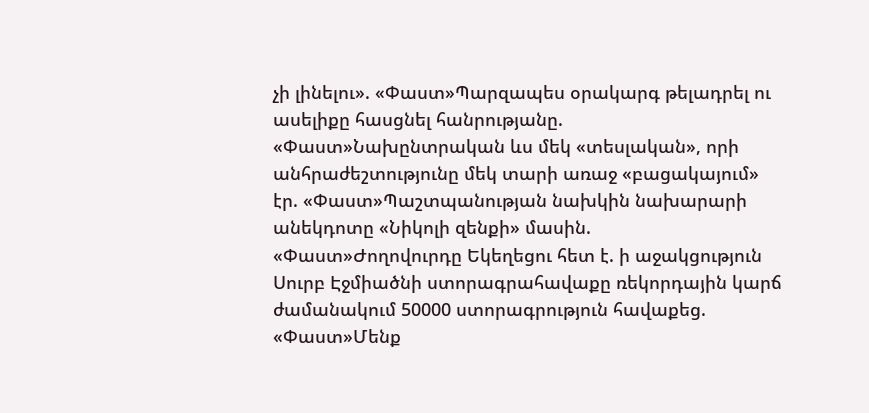չի լինելու». «Փաստ»Պարզապես օրակարգ թելադրել ու ասելիքը հասցնել հանրությանը. «Փաստ»Նախընտրական ևս մեկ «տեսլական», որի անհրաժեշտությունը մեկ տարի առաջ «բացակայում» էր. «Փաստ»Պաշտպանության նախկին նախարարի անեկդոտը «Նիկոլի զենքի» մասին. «Փաստ»Ժողովուրդը Եկեղեցու հետ է. ի աջակցություն Սուրբ Էջմիածնի ստորագրահավաքը ռեկորդային կարճ ժամանակում 50000 ստորագրություն հավաքեց. «Փաստ»Մենք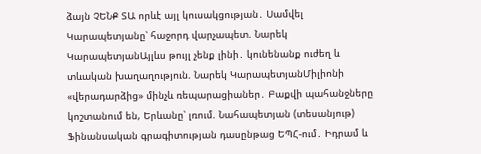ձայն ՉԵՆՔ ՏԱ որևէ այլ կուսակցության․ Սամվել Կարապետյանը՝ հաջորդ վարչապետ. Նարեկ ԿարապետյանԱյլևս թույլ չենք լինի․ կունենանք ուժեղ և տևական խաղաղություն. Նարեկ ԿարապետյանՄիլիոնի «վերադարձից» մինչև ռեպարացիաներ․ Բաքվի պահանջները կոշտանում են, Երևանը՝ լռում. Նահապետյան (տեսանյութ) Ֆինանսական գրագիտության դասընթաց ԵՊՀ-ում․ Իդրամ և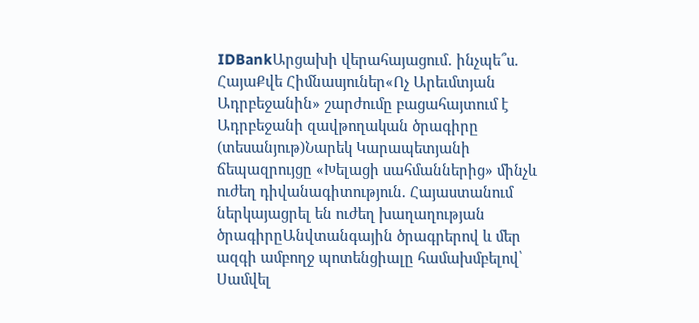IDBankԱրցախի վերահայացում․ ինչպե՞ս. ՀայաՔվե Հիմնասյուներ«Ոչ Արեւմտյան Ադրբեջանին» շարժումը բացահայտում է Ադրբեջանի զավթողական ծրագիրը (տեսանյութ)Նարեկ Կարապետյանի ճեպազրույցը «Խելացի սահմաններից» մինչև ուժեղ դիվանագիտություն. Հայաստանում ներկայացրել են ուժեղ խաղաղության ծրագիրըԱնվտանգային ծրագրերով և մեր ազգի ամբողջ պոտենցիալը համախմբելով՝ Սամվել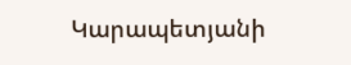Կարապետյանի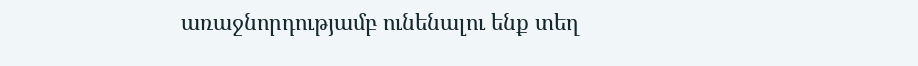առաջնորդությամբ ունենալու ենք տեղ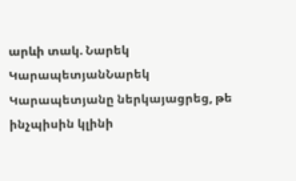արևի տակ. Նարեկ ԿարապետյանՆարեկ Կարապետյանը ներկայացրեց, թե ինչպիսին կլինի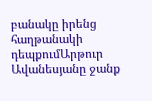բանակը իրենց հաղթանակի դեպքումԱրթուր Ավանեսյանը ջանք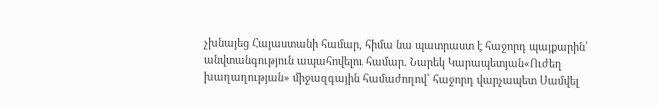չխնայեց Հայաստանի համար, հիմա նա պատրաստ է հաջորդ պայքարին՝ անվտանգություն ապահովելու համար. Նարեկ Կարապետյան«Ուժեղ խաղաղության» միջազգային համաժողով՝ հաջորդ վարչապետ Սամվել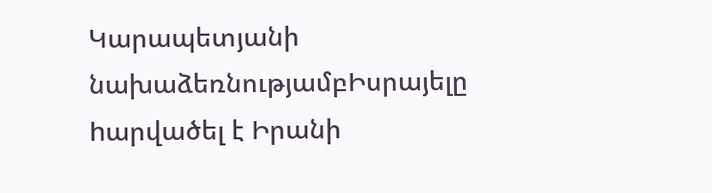Կարապետյանի նախաձեռնությամբԻսրայելը hարվածել է Իրանի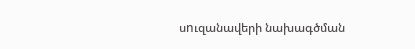սnւզանավերի նախագծման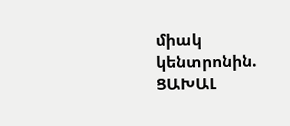միակ կենտրոնին. ՑԱԽԱԼ